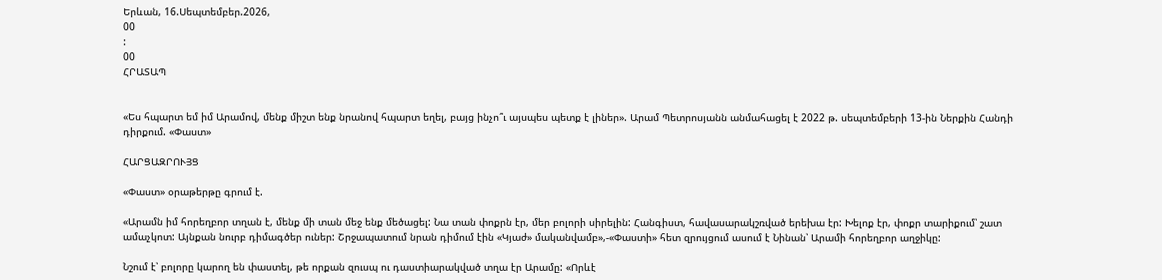Երևան, 16.Սեպտեմբեր.2026,
00
:
00
ՀՐԱՏԱՊ


«Ես հպարտ եմ իմ Արամով, մենք միշտ ենք նրանով հպարտ եղել, բայց ինչո՞ւ այսպես պետք է լիներ». Արամ Պետրոսյանն անմահացել է 2022 թ. սեպտեմբերի 13-ին Ներքին Հանդի դիրքում. «Փաստ»

ՀԱՐՑԱԶՐՈՒՅՑ

«Փաստ» օրաթերթը գրում է.

«Արամն իմ հորեղբոր տղան է, մենք մի տան մեջ ենք մեծացել: Նա տան փոքրն էր, մեր բոլորի սիրելին: Հանգիստ, հավասարակշռված երեխա էր: Խելոք էր, փոքր տարիքում՝ շատ ամաչկոտ: Այնքան նուրբ դիմագծեր ուներ: Շրջապատում նրան դիմում էին «Կյաժ» մականվամբ»,-«Փաստի» հետ զրույցում ասում է Նինան՝ Արամի հորեղբոր աղջիկը:

Նշում է՝ բոլորը կարող են փաստել, թե որքան զուսպ ու դաստիարակված տղա էր Արամը: «Որևէ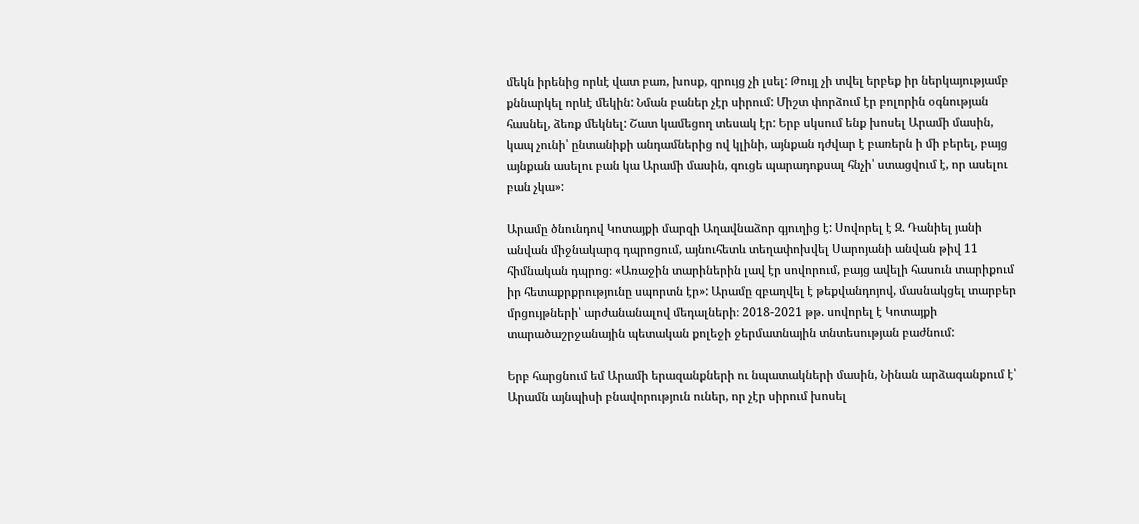մեկն իրենից որևէ վատ բառ, խոսք, զրույց չի լսել: Թույլ չի տվել երբեք իր ներկայությամբ քննարկել որևէ մեկին: Նման բաներ չէր սիրում: Միշտ փորձում էր բոլորին օգնության հասնել, ձեռք մեկնել: Շատ կամեցող տեսակ էր: Երբ սկսում ենք խոսել Արամի մասին, կապ չունի՝ ընտանիքի անդամներից ով կլինի, այնքան դժվար է բառերն ի մի բերել, բայց այնքան ասելու բան կա Արամի մասին, գուցե պարադոքսալ հնչի՝ ստացվում է, որ ասելու բան չկա»:

Արամը ծնունդով Կոտայքի մարզի Աղավնաձոր գյուղից է: Սովորել է Զ. Դանիել յանի անվան միջնակարգ դպրոցում, այնուհետև տեղափոխվել Սարոյանի անվան թիվ 11 հիմնական դպրոց։ «Առաջին տարիներին լավ էր սովորում, բայց ավելի հասուն տարիքում իր հետաքրքրությունը սպորտն էր»: Արամը զբաղվել է թեքվանդոյով, մասնակցել տարբեր մրցույթների՝ արժանանալով մեդալների։ 2018-2021 թթ. սովորել է Կոտայքի տարածաշրջանային պետական քոլեջի ջերմատնային տնտեսության բաժնում:

Երբ հարցնում եմ Արամի երազանքների ու նպատակների մասին, Նինան արձագանքում է՝ Արամն այնպիսի բնավորություն ուներ, որ չէր սիրում խոսել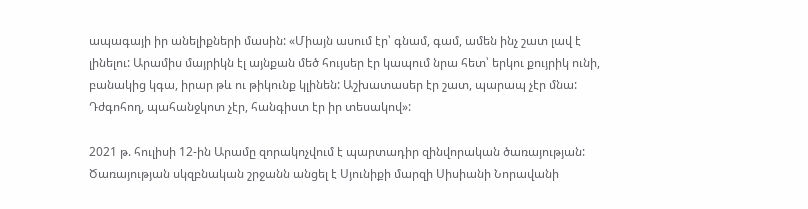ապագայի իր անելիքների մասին: «Միայն ասում էր՝ գնամ, գամ, ամեն ինչ շատ լավ է լինելու: Արամիս մայրիկն էլ այնքան մեծ հույսեր էր կապում նրա հետ՝ երկու քույրիկ ունի, բանակից կգա, իրար թև ու թիկունք կլինեն: Աշխատասեր էր շատ, պարապ չէր մնա: Դժգոհող, պահանջկոտ չէր, հանգիստ էր իր տեսակով»:

2021 թ. հուլիսի 12-ին Արամը զորակոչվում է պարտադիր զինվորական ծառայության: Ծառայության սկզբնական շրջանն անցել է Սյունիքի մարզի Սիսիանի Նորավանի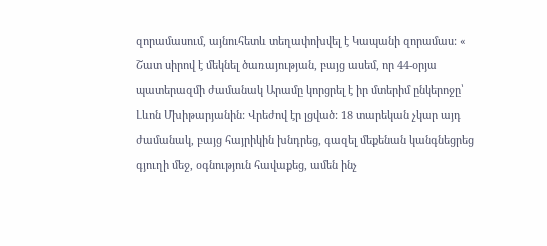զորամասում, այնուհետև տեղափոխվել է Կապանի զորամաս: « Շատ սիրով է մեկնել ծառայության, բայց ասեմ, որ 44-օրյա պատերազմի ժամանակ Արամը կորցրել է իր մտերիմ ընկերոջը՝ Լևոն Մխիթարյանին: Վրեժով էր լցված: 18 տարեկան չկար այդ ժամանակ, բայց հայրիկին խնդրեց, գազել մեքենան կանգնեցրեց գյուղի մեջ, օգնություն հավաքեց, ամեն ինչ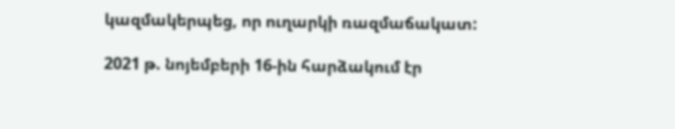կազմակերպեց, որ ուղարկի ռազմաճակատ:

2021 թ. նոյեմբերի 16-ին հարձակում էր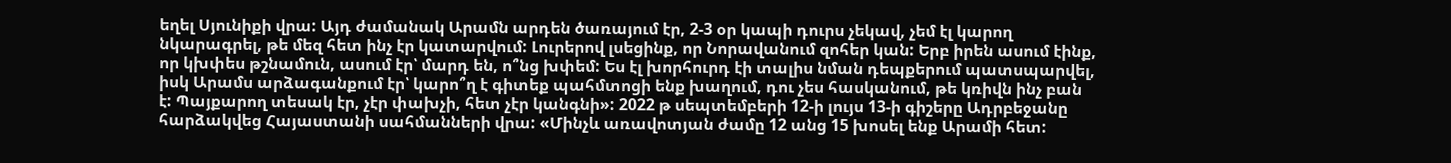եղել Սյունիքի վրա: Այդ ժամանակ Արամն արդեն ծառայում էր, 2-3 օր կապի դուրս չեկավ, չեմ էլ կարող նկարագրել, թե մեզ հետ ինչ էր կատարվում: Լուրերով լսեցինք, որ Նորավանում զոհեր կան: Երբ իրեն ասում էինք, որ կխփես թշնամուն, ասում էր՝ մարդ են, ո՞նց խփեմ: Ես էլ խորհուրդ էի տալիս նման դեպքերում պատսպարվել, իսկ Արամս արձագանքում էր՝ կարո՞ղ է գիտեք պահմտոցի ենք խաղում, դու չես հասկանում, թե կռիվն ինչ բան է: Պայքարող տեսակ էր, չէր փախչի, հետ չէր կանգնի»: 2022 թ սեպտեմբերի 12-ի լույս 13-ի գիշերը Ադրբեջանը հարձակվեց Հայաստանի սահմանների վրա: «Մինչև առավոտյան ժամը 12 անց 15 խոսել ենք Արամի հետ: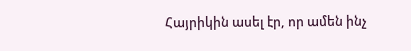Հայրիկին ասել էր, որ ամեն ինչ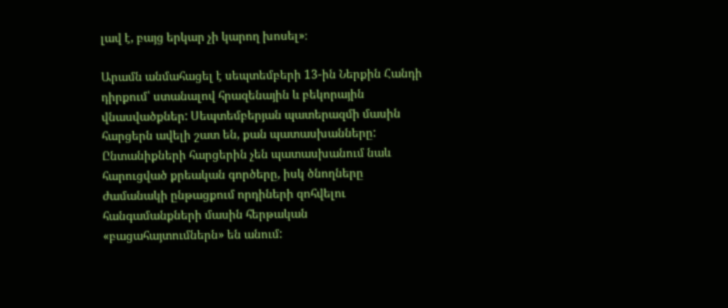լավ է, բայց երկար չի կարող խոսել»։

Արամն անմահացել է սեպտեմբերի 13-ին Ներքին Հանդի դիրքում՝ ստանալով հրազենային և բեկորային վնասվածքներ: Սեպտեմբերյան պատերազմի մասին հարցերն ավելի շատ են, քան պատասխանները: Ընտանիքների հարցերին չեն պատասխանում նաև հարուցված քրեական գործերը, իսկ ծնողները ժամանակի ընթացքում որդիների զոհվելու հանգամանքների մասին հերթական «բացահայտումներն» են անում: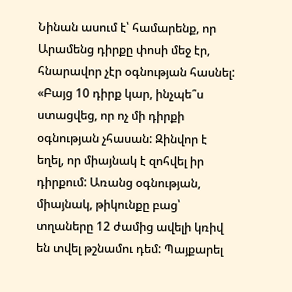Նինան ասում է՝ համարենք, որ Արամենց դիրքը փոսի մեջ էր, հնարավոր չէր օգնության հասնել: «Բայց 10 դիրք կար, ինչպե՞ս ստացվեց, որ ոչ մի դիրքի օգնության չհասան: Զինվոր է եղել, որ միայնակ է զոհվել իր դիրքում: Առանց օգնության, միայնակ, թիկունքը բաց՝ տղաները 12 ժամից ավելի կռիվ են տվել թշնամու դեմ: Պայքարել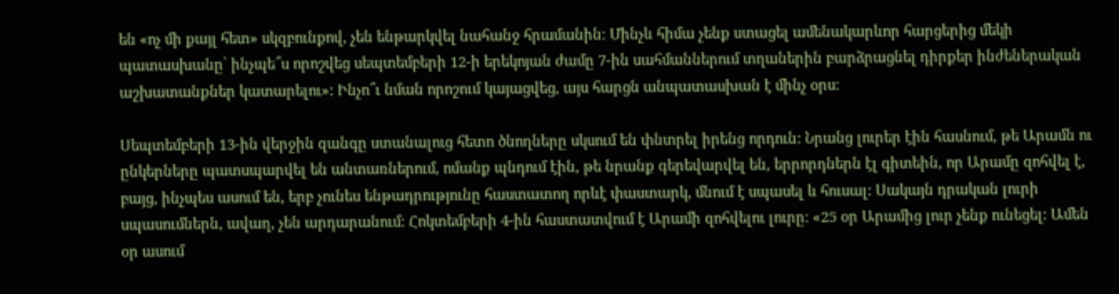են «ոչ մի քայլ հետ» սկզբունքով, չեն ենթարկվել նահանջ հրամանին։ Մինչև հիմա չենք ստացել ամենակարևոր հարցերից մեկի պատասխանը՝ ինչպե՞ս որոշվեց սեպտեմբերի 12-ի երեկոյան ժամը 7-ին սահմաններում տղաներին բարձրացնել դիրքեր ինժեներական աշխատանքներ կատարելու»: Ինչո՞ւ նման որոշում կայացվեց, այս հարցն անպատասխան է մինչ օրս:

Սեպտեմբերի 13-ին վերջին զանգը ստանալուց հետո ծնողները սկսում են փնտրել իրենց որդուն: Նրանց լուրեր էին հասնում, թե Արամն ու ընկերները պատսպարվել են անտառներում, ոմանք պնդում էին, թե նրանք գերեվարվել են, երրորդներն էլ գիտեին, որ Արամը զոհվել է, բայց, ինչպես ասում են, երբ չունես ենթադրությունը հաստատող որևէ փաստարկ, մնում է սպասել և հուսալ: Սակայն դրական լուրի սպասումներն, ավաղ, չեն արդարանում: Հոկտեմբերի 4-ին հաստատվում է Արամի զոհվելու լուրը։ «25 օր Արամից լուր չենք ունեցել: Ամեն օր ասում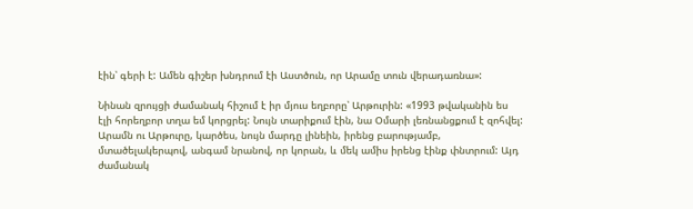էին՝ գերի է: Ամեն գիշեր խնդրում էի Աստծուն, որ Արամը տուն վերադառնա»:

Նինան զրույցի ժամանակ հիշում է իր մյուս եղբորը՝ Արթուրին: «1993 թվականին ես էլի հորեղբոր տղա եմ կորցրել: Նույն տարիքում էին, նա Օմարի լեռնանցքում է զոհվել: Արամն ու Արթուրը, կարծես, նույն մարդը լինեին, իրենց բարությամբ, մտածելակերպով, անգամ նրանով, որ կորան, և մեկ ամիս իրենց էինք փնտրում: Այդ ժամանակ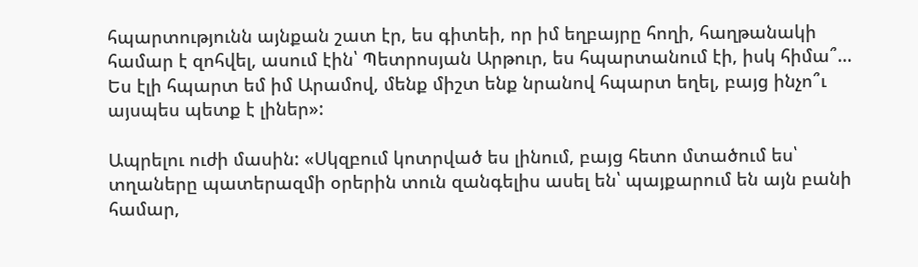հպարտությունն այնքան շատ էր, ես գիտեի, որ իմ եղբայրը հողի, հաղթանակի համար է զոհվել, ասում էին՝ Պետրոսյան Արթուր, ես հպարտանում էի, իսկ հիմա՞… Ես էլի հպարտ եմ իմ Արամով, մենք միշտ ենք նրանով հպարտ եղել, բայց ինչո՞ւ այսպես պետք է լիներ»:

Ապրելու ուժի մասին: «Սկզբում կոտրված ես լինում, բայց հետո մտածում ես՝ տղաները պատերազմի օրերին տուն զանգելիս ասել են՝ պայքարում են այն բանի համար,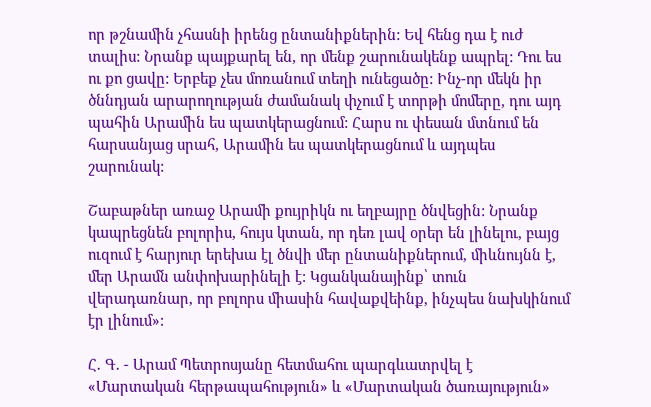որ թշնամին չհասնի իրենց ընտանիքներին: Եվ հենց դա է ուժ տալիս: Նրանք պայքարել են, որ մենք շարունակենք ապրել: Դու ես ու քո ցավը: Երբեք չես մոռանում տեղի ունեցածը: Ինչ-որ մեկն իր ծննդյան արարողության ժամանակ փչում է տորթի մոմերը, դու այդ պահին Արամին ես պատկերացնում: Հարս ու փեսան մտնում են հարսանյաց սրահ, Արամին ես պատկերացնում և այդպես շարունակ:

Շաբաթներ առաջ Արամի քույրիկն ու եղբայրը ծնվեցին: Նրանք կապրեցնեն բոլորիս, հույս կտան, որ դեռ լավ օրեր են լինելու, բայց ուզում է հարյուր երեխա էլ ծնվի մեր ընտանիքներում, միևնույնն է, մեր Արամն անփոխարինելի է: Կցանկանայինք՝ տուն վերադառնար, որ բոլորս միասին հավաքվեինք, ինչպես նախկինում էր լինում»:

Հ. Գ. - Արամ Պետրոսյանը հետմահու պարգևատրվել է «Մարտական հերթապահություն» և «Մարտական ծառայություն»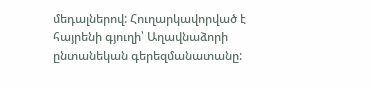մեդալներով: Հուղարկավորված է հայրենի գյուղի՝ Աղավնաձորի ընտանեկան գերեզմանատանը: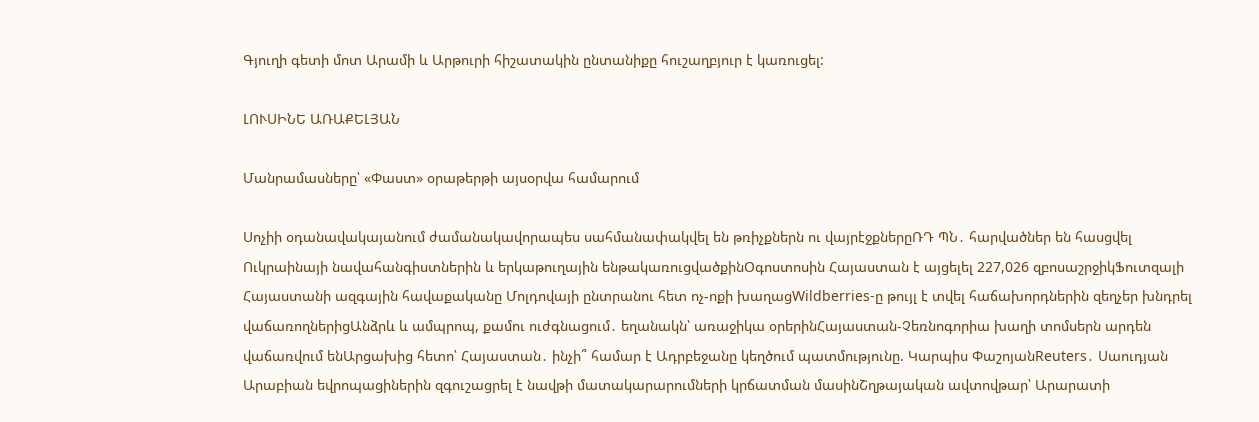Գյուղի գետի մոտ Արամի և Արթուրի հիշատակին ընտանիքը հուշաղբյուր է կառուցել:

ԼՈՒՍԻՆԵ ԱՌԱՔԵԼՅԱՆ

Մանրամասները՝ «Փաստ» օրաթերթի այսօրվա համարում

Սոչիի օդանավակայանում ժամանակավորապես սահմանափակվել են թռիչքներն ու վայրէջքներըՌԴ ՊՆ․ հարվածներ են հասցվել Ուկրաինայի նավահանգիստներին և երկաթուղային ենթակառուցվածքինՕգոստոսին Հայաստան է այցելել 227,026 զբոսաշրջիկՖուտզալի Հայաստանի ազգային հավաքականը Մոլդովայի ընտրանու հետ ոչ-ոքի խաղացWildberries-ը թույլ է տվել հաճախորդներին զեղչեր խնդրել վաճառողներիցԱնձրև և ամպրոպ, քամու ուժգնացում․ եղանակն՝ առաջիկա օրերինՀայաստան-Չեռնոգորիա խաղի տոմսերն արդեն վաճառվում ենԱրցախից հետո՝ Հայաստան․ ինչի՞ համար է Ադրբեջանը կեղծում պատմությունը. Կարպիս ՓաշոյանReuters․ Սաուդյան Արաբիան եվրոպացիներին զգուշացրել է նավթի մատակարարումների կրճատման մասինՇղթայական ավտովթար՝ Արարատի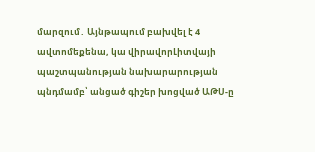մարզում․ Այնթապում բախվել է 4 ավտոմեքենա, կա վիրավորԼիտվայի պաշտպանության նախարարության պնդմամբ՝ անցած գիշեր խոցված ԱԹՍ-ը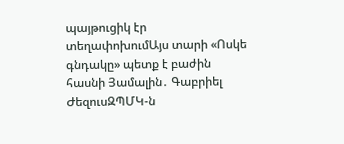պայթուցիկ էր տեղափոխումԱյս տարի «Ոսկե գնդակը» պետք է բաժին հասնի Յամալին․ Գաբրիել ԺեզուսԶՊՄԿ-ն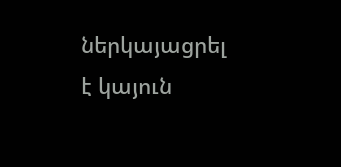ներկայացրել է կայուն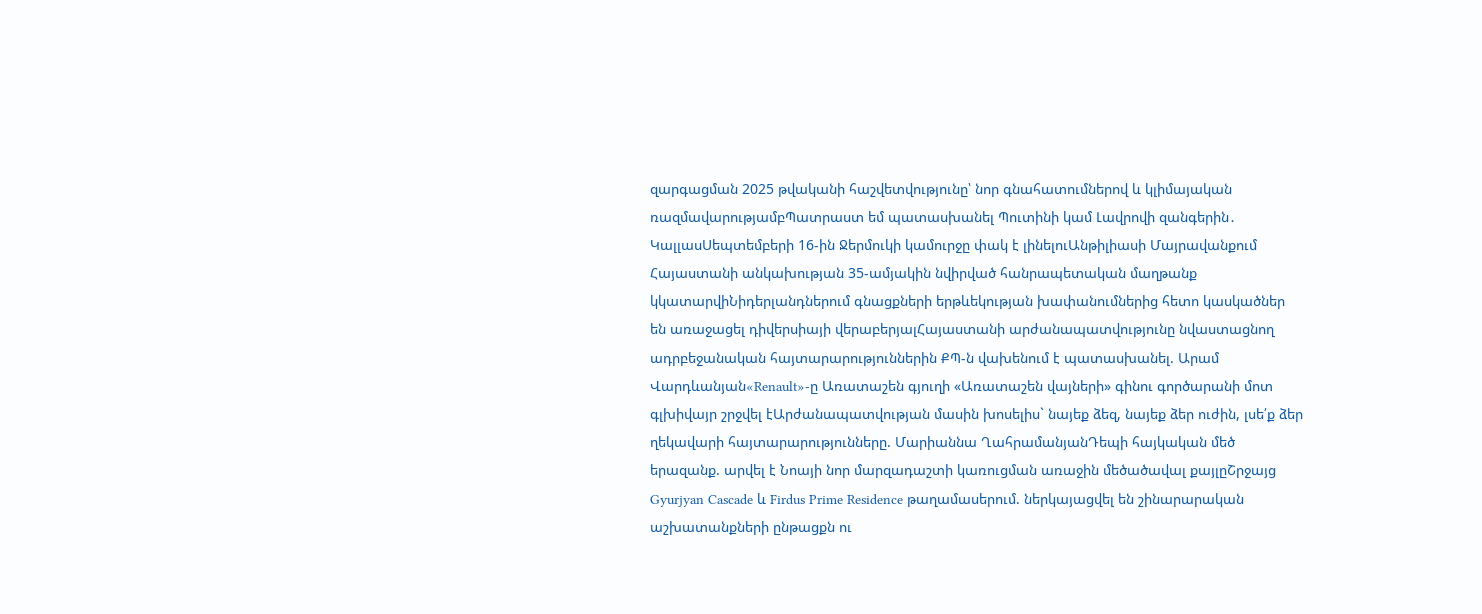զարգացման 2025 թվականի հաշվետվությունը՝ նոր գնահատումներով և կլիմայական ռազմավարությամբՊատրաստ եմ պատասխանել Պուտինի կամ Լավրովի զանգերին․ ԿալլասՍեպտեմբերի 16-ին Ջերմուկի կամուրջը փակ է լինելուԱնթիլիասի Մայրավանքում Հայաստանի անկախության 35-ամյակին նվիրված հանրապետական մաղթանք կկատարվիՆիդերլանդներում գնացքների երթևեկության խափանումներից հետո կասկածներ են առաջացել դիվերսիայի վերաբերյալՀայաստանի արժանապատվությունը նվաստացնող ադրբեջանական հայտարարություններին ՔՊ-ն վախենում է պատասխանել. Արամ Վարդևանյան«Renault»-ը Առատաշեն գյուղի «Առատաշեն վայների» գինու գործարանի մոտ գլխիվայր շրջվել էԱրժանապատվության մասին խոսելիս` նայեք ձեզ, նայեք ձեր ուժին, լսե՛ք ձեր ղեկավարի հայտարարությունները. Մարիաննա ՂահրամանյանԴեպի հայկական մեծ երազանք. արվել է Նոայի նոր մարզադաշտի կառուցման առաջին մեծածավալ քայլըՇրջայց Gyurjyan Cascade և Firdus Prime Residence թաղամասերում. ներկայացվել են շինարարական աշխատանքների ընթացքն ու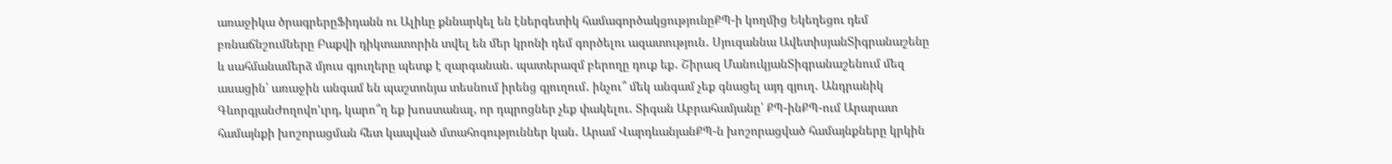առաջիկա ծրագրերըՖիդանն ու Ալիևը քննարկել են էներգետիկ համագործակցությունըՔՊ-ի կողմից Եկեղեցու դեմ բռնաճնշումները Բաքվի դիկտատորին տվել են մեր կրոնի դեմ գործելու ազատություն․ Սյուզաննա ԱվետիսյանՏիգրանաշենը և սահմանամերձ մյուս գյուղերը պետք է զարգանան․ պատերազմ բերողը դուք եք․ Շիրազ ՄանուկյանՏիգրանաշենում մեզ ասացին՝ առաջին անգամ են պաշտոնյա տեսնում իրենց գյուղում․ ինչու՞ մեկ անգամ չեք գնացել այդ գյուղ․ Անդրանիկ ԳևորգյանԺողովո'ւրդ, կարո՞ղ եք խոստանալ, որ դպրոցներ չեք փակելու․ Տիգան Աբրահամյանը՝ ՔՊ-ինՔՊ-ում Արարատ համայնքի խոշորացման հետ կապված մտահոգություններ կան․ Արամ ՎարդևանյանՔՊ-ն խոշորացված համայնքները կրկին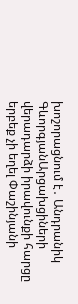խոշորացնում է․ Անդրանիկ ԳևորգյանԱրցախցիների վերադարձի իրավունքի հարցը երբեք չի եղել Փաշինյանի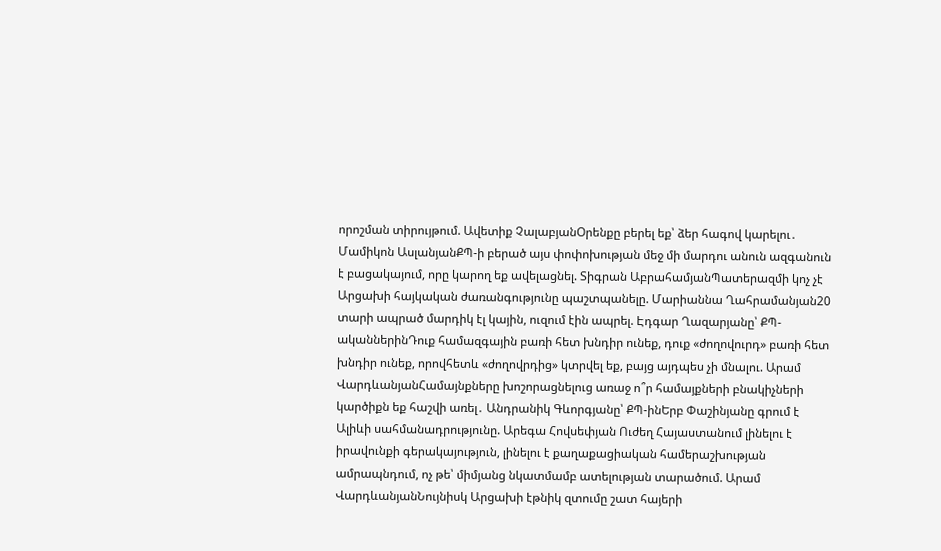որոշման տիրույթում. Ավետիք ՉալաբյանՕրենքը բերել եք՝ ձեր հագով կարելու․ Մամիկոն ԱսլանյանՔՊ-ի բերած այս փոփոխության մեջ մի մարդու անուն ազգանուն է բացակայում, որը կարող եք ավելացնել. Տիգրան ԱբրահամյանՊատերազմի կոչ չէ Արցախի հայկական ժառանգությունը պաշտպանելը. Մարիաննա Ղահրամանյան20 տարի ապրած մարդիկ էլ կային, ուզում էին ապրել. Էդգար Ղազարյանը՝ ՔՊ-ականներինԴուք համազգային բառի հետ խնդիր ունեք, դուք «ժողովուրդ» բառի հետ խնդիր ունեք, որովհետև «ժողովրդից» կտրվել եք, բայց այդպես չի մնալու. Արամ ՎարդևանյանՀամայնքները խոշորացնելուց առաջ ո՞ր համայքների բնակիչների կարծիքն եք հաշվի առել․ Անդրանիկ Գևորգյանը՝ ՔՊ-ինԵրբ Փաշինյանը գրում է Ալիևի սահմանադրությունը. Արեգա Հովսեփյան Ուժեղ Հայաստանում լինելու է իրավունքի գերակայություն, լինելու է քաղաքացիական համերաշխության ամրապնդում, ոչ թե՝ միմյանց նկատմամբ ատելության տարածում. Արամ ՎարդևանյանՆույնիսկ Արցախի էթնիկ զտումը շատ հայերի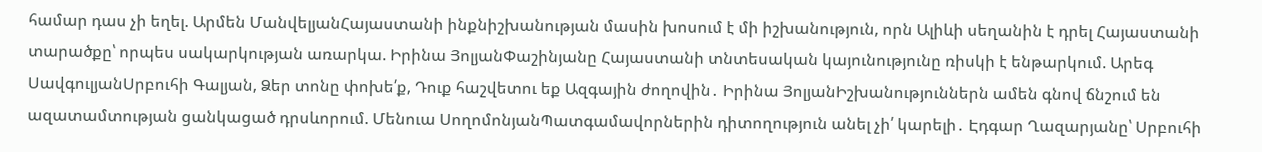համար դաս չի եղել. Արմեն ՄանվելյանՀայաստանի ինքնիշխանության մասին խոսում է մի իշխանություն, որն Ալիևի սեղանին է դրել Հայաստանի տարածքը՝ որպես սակարկության առարկա. Իրինա ՅոլյանՓաշինյանը Հայաստանի տնտեսական կայունությունը ռիսկի է ենթարկում. Արեգ ՍավգուլյանՍրբուհի Գալյան, Ձեր տոնը փոխե՛ք, Դուք հաշվետու եք Ազգային ժողովին․ Իրինա ՅոլյանԻշխանություններն ամեն գնով ճնշում են ազատամտության ցանկացած դրսևորում. Մենուա ՍողոմոնյանՊատգամավորներին դիտողություն անել չի՛ կարելի․ Էդգար Ղազարյանը՝ Սրբուհի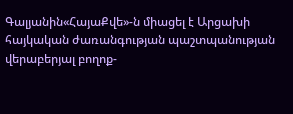Գալյանին«ՀայաՔվե»-ն միացել է Արցախի հայկական ժառանգության պաշտպանության վերաբերյալ բողոք-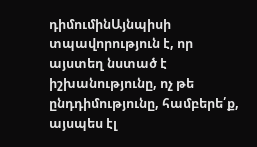դիմումինԱյնպիսի տպավորություն է, որ այստեղ նստած է իշխանությունը, ոչ թե ընդդիմությունը, համբերե՛ք, այսպես էլ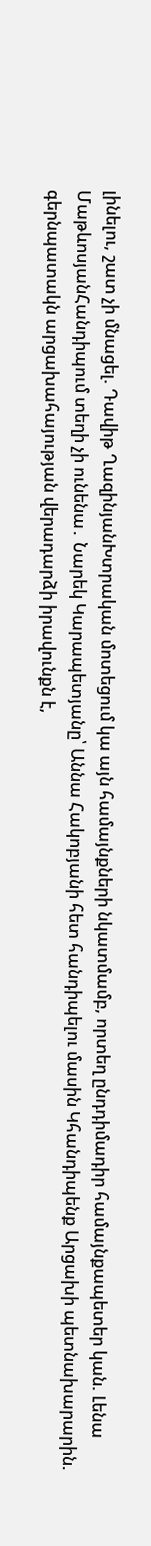լինելու, շատ չի մնացել. Դավիթ ՂազինյանԽտրական մոտեցում կա այն համայնքների նկատմամբ, որտեղ ընդդիմադիր համայնքապետեր կան. Լենա ՄաթևոսյանՀանդիպում տեղի չի ունենա․ Նարեկ Կարապետյանը՝ Աննա Հակոբյանի հետ հանդիպելու մասին Կհանդիպենք Արցախի պետնախարարին. գերնպատակն արցախահայության վերադարձի իրավունքն է,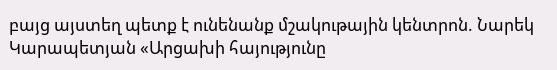բայց այստեղ պետք է ունենանք մշակութային կենտրոն. Նարեկ Կարապետյան «Արցախի հայությունը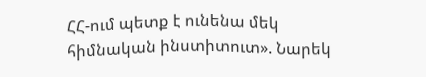ՀՀ-ում պետք է ունենա մեկ հիմնական ինստիտուտ». Նարեկ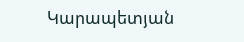Կարապետյան